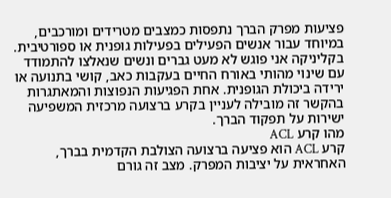פציעות מפרק הברך נתפסות כמצבים מטרידים ומורכבים, במיוחד עבור אנשים הפעילים בפעילות גופנית או ספורטיבית. בקליניקה אני פוגש לא מעט גברים ונשים שנאלצו להתמודד עם שינוי מהותי באורח החיים בעקבות כאב, קושי בתנועה או ירידה ביכולת הגופנית. אחת הפגיעות הנפוצות והמאתגרות בהקשר זה מובילה לעניין בקרע ברצועה מרכזית המשפיעה ישירות על תפקוד הברך.
מהו קרע ACL
קרע ACL הוא פציעה ברצועה הצולבת הקדמית בברך, האחראית על יציבות המפרק. מצב זה גורם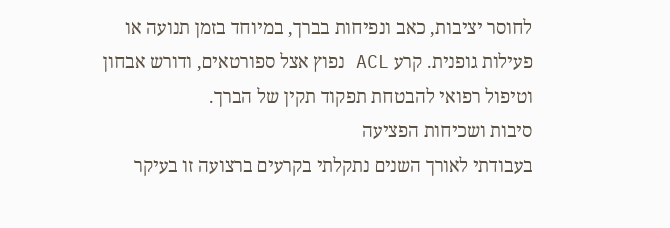לחוסר יציבות, כאב ונפיחות בברך, במיוחד בזמן תנועה או פעילות גופנית. קרע ACL נפוץ אצל ספורטאים, ודורש אבחון וטיפול רפואי להבטחת תפקוד תקין של הברך.
סיבות ושכיחות הפציעה
בעבודתי לאורך השנים נתקלתי בקרעים ברצועה זו בעיקר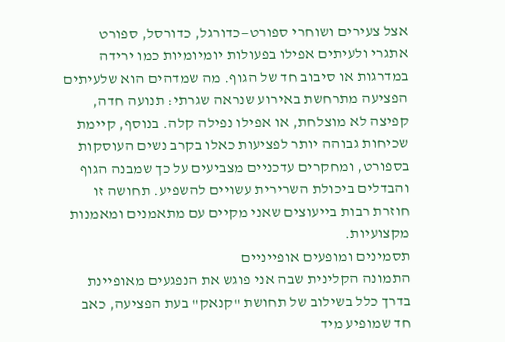אצל צעירים ושוחרי ספורט—כדורגל, כדורסל, ספורט אתגרי ולעיתים אפילו בפעולות יומיומיות כמו ירידה במדרגות או סיבוב חד של הגוף. מה שמדהים הוא שלעיתים הפציעה מתרחשת באירוע שנראה שגרתי: תנועה חדה, קפיצה לא מוצלחת, או אפילו נפילה קלה. בנוסף, קיימת שכיחות גבוהה יותר לפציעות כאלו בקרב נשים העוסקות בספורט, ומחקרים עדכניים מצביעים על כך שמבנה הגוף והבדלים ביכולת השרירית עשויים להשפיע. תחושה זו חוזרת רבות בייעוצים שאני מקיים עם מתאמנים ומאמנות מקצועיות.
תסמינים ומופעים אופייניים
התמונה הקלינית שבה אני פוגש את הנפגעים מאופיינת בדרך כלל בשילוב של תחושת "קנאק" בעת הפציעה, כאב חד שמופיע מיד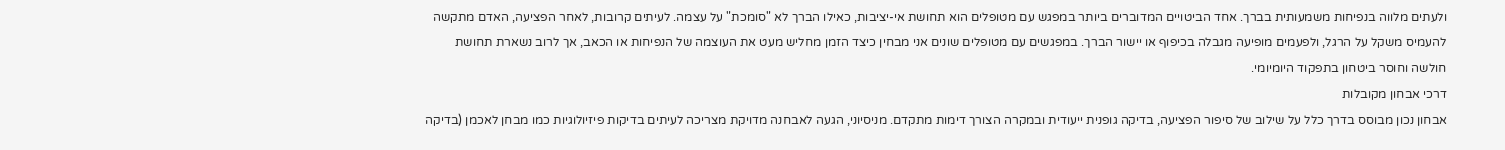ולעתים מלווה בנפיחות משמעותית בברך. אחד הביטויים המדוברים ביותר במפגש עם מטופלים הוא תחושת אי-יציבות, כאילו הברך לא "סומכת" על עצמה. לעיתים קרובות, לאחר הפציעה, האדם מתקשה להעמיס משקל על הרגל, ולפעמים מופיעה מגבלה בכיפוף או יישור הברך. במפגשים עם מטופלים שונים אני מבחין כיצד הזמן מחליש מעט את העוצמה של הנפיחות או הכאב, אך לרוב נשארת תחושת חולשה וחוסר ביטחון בתפקוד היומיומי.
דרכי אבחון מקובלות
אבחון נכון מבוסס בדרך כלל על שילוב של סיפור הפציעה, בדיקה גופנית ייעודית ובמקרה הצורך דימות מתקדם. מניסיוני, הגעה לאבחנה מדויקת מצריכה לעיתים בדיקות פיזיולוגיות כמו מבחן לאכמן (בדיקה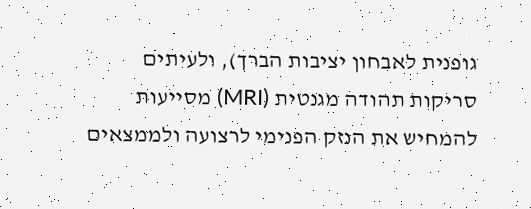גופנית לאבחון יציבות הברך), ולעיתים סריקות תהודה מגנטית (MRI) מסייעות להמחיש את הנזק הפנימי לרצועה ולממצאים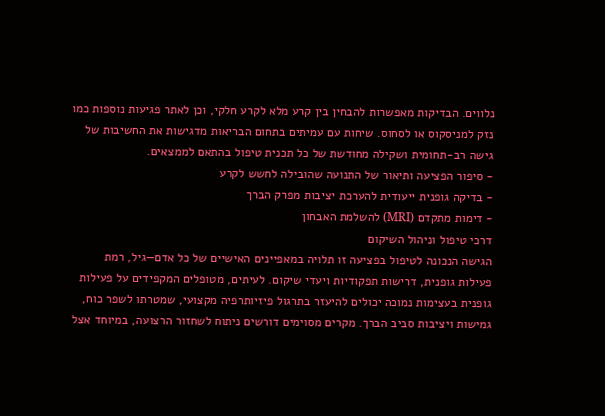נלווים. הבדיקות מאפשרות להבחין בין קרע מלא לקרע חלקי, וכן לאתר פגיעות נוספות כמו נזק למניסקוס או לסחוס. שיחות עם עמיתים בתחום הבריאות מדגישות את החשיבות של גישה רב-תחומית ושקילה מחודשת של כל תכנית טיפול בהתאם לממצאים.
- סיפור הפציעה ותיאור של התנועה שהובילה לחשש לקרע
- בדיקה גופנית ייעודית להערכת יציבות מפרק הברך
- דימות מתקדם (MRI) להשלמת האבחון
דרכי טיפול וניהול השיקום
הגישה הנכונה לטיפול בפציעה זו תלויה במאפיינים האישיים של כל אדם—גיל, רמת פעילות גופנית, דרישות תפקודיות ויעדי שיקום. לעיתים, מטופלים המקפידים על פעילות גופנית בעצימות נמוכה יכולים להיעזר בתרגול פיזיותרפיה מקצועי, שמטרתו לשפר כוח, גמישות ויציבות סביב הברך. מקרים מסוימים דורשים ניתוח לשחזור הרצועה, במיוחד אצל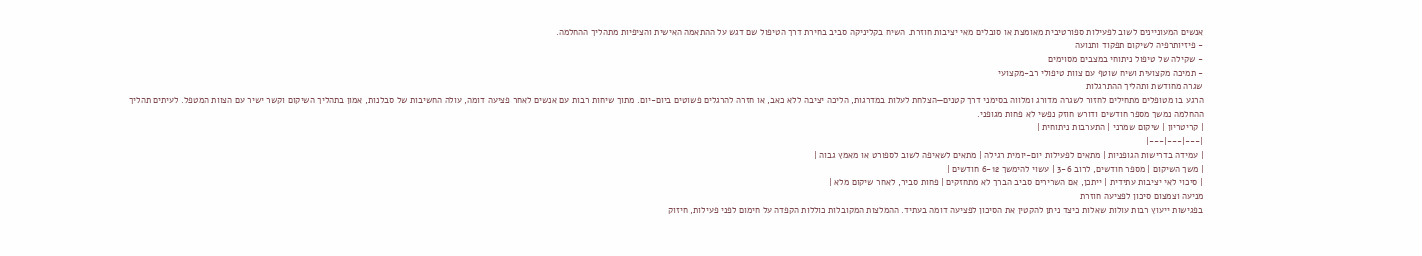אנשים המעוניינים לשוב לפעילות ספורטיבית מאומצת או סובלים מאי יציבות חוזרת. השיח בקליניקה סביב בחירת דרך הטיפול שם דגש על ההתאמה האישית והציפיות מתהליך ההחלמה.
- פיזיותרפיה לשיקום תפקוד ותנועה
- שקילה של טיפול ניתוחי במצבים מסוימים
- תמיכה מקצועית ושיח שוטף עם צוות טיפולי רב-מקצועי
שגרה מחודשת ותהליך ההתרגלות
הרגע בו מטופלים מתחילים לחזור לשגרה מדורג ומלווה בסימני דרך קטנים—הצלחת לעלות במדרגות, הליכה יציבה ללא כאב, או חזרה להרגלים פשוטים ביום-יום. מתוך שיחות רבות עם אנשים לאחר פציעה דומה, עולה החשיבות של סבלנות, אמון בתהליך השיקום וקשר ישיר עם הצוות המטפל. לעיתים תהליך ההחלמה נמשך מספר חודשים ודורש חוזק נפשי לא פחות מגופני.
| קריטריון | שיקום שמרני | התערבות ניתוחית |
|---|---|---|
| עמידה בדרישות הגופניות | מתאים לפעילות יום-יומית רגילה | מתאים לשאיפה לשוב לספורט או מאמץ גבוה |
| משך השיקום | מספר חודשים, לרוב 3-6 | עשוי להימשך 6-12 חודשים |
| סיכוי לאי יציבות עתידית | ייתכן, אם השרירים סביב הברך לא מתחזקים | פחות סביר, לאחר שיקום מלא |
מניעה וצמצום סיכון לפציעה חוזרת
בפגישות ייעוץ רבות עולות שאלות כיצד ניתן להקטין את הסיכון לפציעה דומה בעתיד. ההמלצות המקובלות כוללות הקפדה על חימום לפני פעילות, חיזוק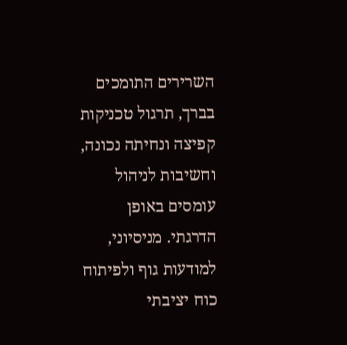השרירים התומכים בברך, תרגול טכניקות קפיצה ונחיתה נכונה, וחשיבות לניהול עומסים באופן הדרגתי. מניסיוני, למודעות גוף ולפיתוח כוח יציבתי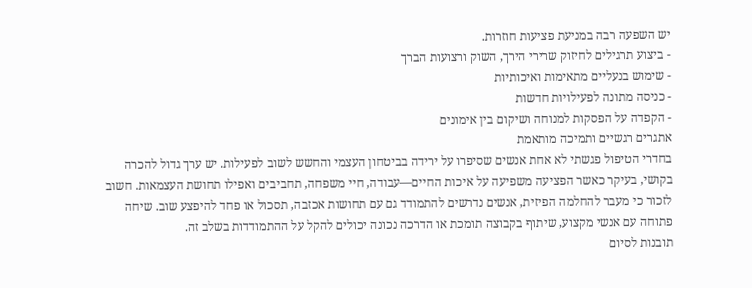יש השפעה רבה במניעת פציעות חוזרות.
- ביצוע תרגילים לחיזוק שרירי הירך, השוק ורצועות הברך
- שימוש בנעליים מתאימות ואיכותיות
- כניסה מתונה לפעילויות חדשות
- הקפדה על הפסקות למנוחה ושיקום בין אימונים
אתגרים רגשיים ותמיכה מותאמת
בחדרי הטיפול פגשתי לא אחת אנשים שסיפרו על ירידה בביטחון העצמי והחשש לשוב לפעילות. יש ערך גדול להכרה בקושי, בעיקר כאשר הפציעה משפיעה על איכות החיים—עבודה, חיי משפחה, תחביבים ואפילו תחושת העצמאות. חשוב לזכור כי מעבר להחלמה הפיזית, אנשים נדרשים להתמודד גם עם תחושות אכזבה, תסכול או פחד להיפצע שוב. שיחה פתוחה עם אנשי מקצוע, שיתוף בקבוצה תומכת או הדרכה נכונה יכולים להקל על ההתמודדות בשלב זה.
תובנות לסיום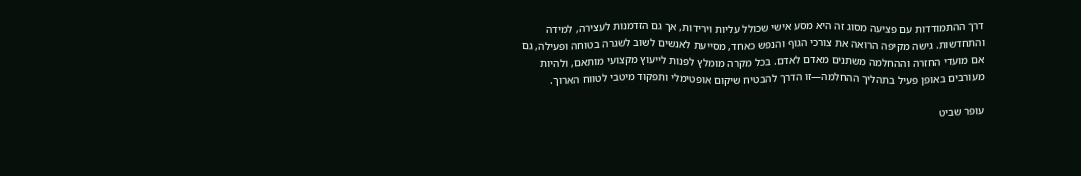דרך ההתמודדות עם פציעה מסוג זה היא מסע אישי שכולל עליות וירידות, אך גם הזדמנות לעצירה, למידה והתחדשות. גישה מקיפה הרואה את צורכי הגוף והנפש כאחד, מסייעת לאנשים לשוב לשגרה בטוחה ופעילה, גם אם מועדי החזרה וההחלמה משתנים מאדם לאדם. בכל מקרה מומלץ לפנות לייעוץ מקצועי מותאם, ולהיות מעורבים באופן פעיל בתהליך ההחלמה—זו הדרך להבטיח שיקום אופטימלי ותפקוד מיטבי לטווח הארוך.

עופר שביט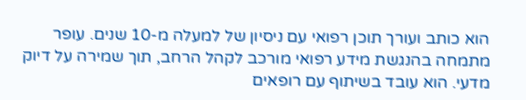הוא כותב ועורך תוכן רפואי עם ניסיון של למעלה מ-10 שנים. עופר מתמחה בהנגשת מידע רפואי מורכב לקהל הרחב, תוך שמירה על דיוק מדעי. הוא עובד בשיתוף עם רופאים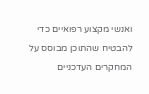ואנשי מקצוע רפואיים כדי להבטיח שהתוכן מבוסס על המחקרים העדכניים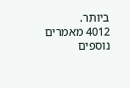ביותר.
4012 מאמרים נוספים